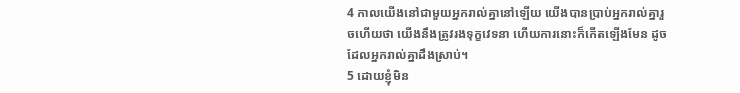4 កាលយើងនៅជាមួយអ្នករាល់គ្នានៅឡើយ យើងបានប្រាប់អ្នករាល់គ្នារួចហើយថា យើងនឹងត្រូវរងទុក្ខវេទនា ហើយការនោះក៏កើតឡើងមែន ដូចដែលអ្នករាល់គ្នាដឹងស្រាប់។
5 ដោយខ្ញុំមិន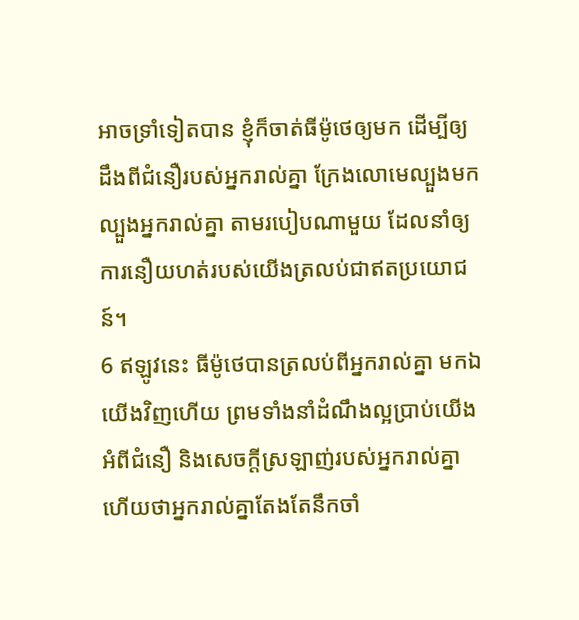អាចទ្រាំទៀតបាន ខ្ញុំក៏ចាត់ធីម៉ូថេឲ្យមក ដើម្បីឲ្យដឹងពីជំនឿរបស់អ្នករាល់គ្នា ក្រែងលោមេល្បួងមកល្បួងអ្នករាល់គ្នា តាមរបៀបណាមួយ ដែលនាំឲ្យការនឿយហត់របស់យើងត្រលប់ជាឥតប្រយោជន៍។
6 ឥឡូវនេះ ធីម៉ូថេបានត្រលប់ពីអ្នករាល់គ្នា មកឯយើងវិញហើយ ព្រមទាំងនាំដំណឹងល្អប្រាប់យើងអំពីជំនឿ និងសេចក្ដីស្រឡាញ់របស់អ្នករាល់គ្នា ហើយថាអ្នករាល់គ្នាតែងតែនឹកចាំ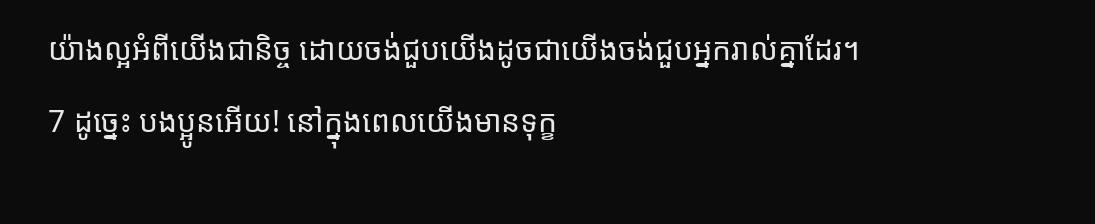យ៉ាងល្អអំពីយើងជានិច្ច ដោយចង់ជួបយើងដូចជាយើងចង់ជួបអ្នករាល់គ្នាដែរ។
7 ដូច្នេះ បងប្អូនអើយ! នៅក្នុងពេលយើងមានទុក្ខ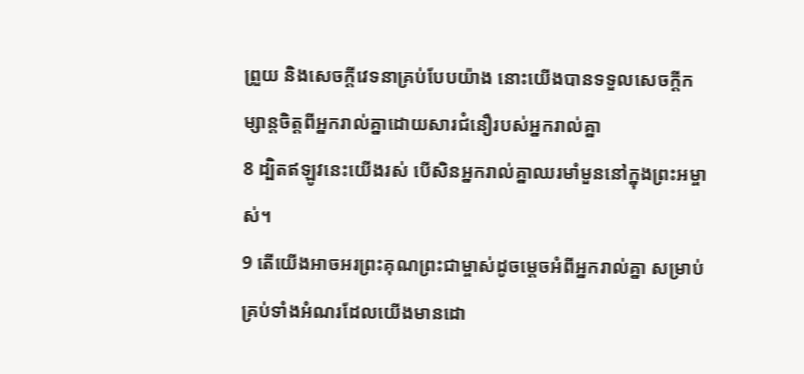ព្រួយ និងសេចក្ដីវេទនាគ្រប់បែបយ៉ាង នោះយើងបានទទួលសេចក្ដីកម្សាន្ដចិត្ដពីអ្នករាល់គ្នាដោយសារជំនឿរបស់អ្នករាល់គ្នា
8 ដ្បិតឥឡូវនេះយើងរស់ បើសិនអ្នករាល់គ្នាឈរមាំមួននៅក្នុងព្រះអម្ចាស់។
9 តើយើងអាចអរព្រះគុណព្រះជាម្ចាស់ដូចម្ដេចអំពីអ្នករាល់គ្នា សម្រាប់គ្រប់ទាំងអំណរដែលយើងមានដោ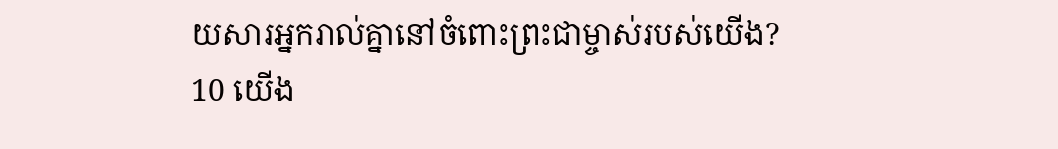យសារអ្នករាល់គ្នានៅចំពោះព្រះជាម្ចាស់របស់យើង?
10 យើង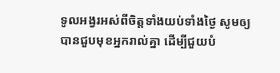ទូលអង្វរអស់ពីចិត្តទាំងយប់ទាំងថ្ងៃ សូមឲ្យបានជួបមុខអ្នករាល់គ្នា ដើម្បីជួយបំ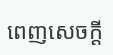ពេញសេចក្ដី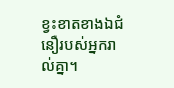ខ្វះខាតខាងឯជំនឿរបស់អ្នករាល់គ្នា។